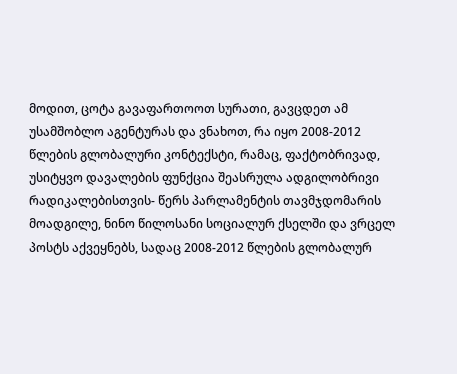მოდით, ცოტა გავაფართოოთ სურათი, გავცდეთ ამ უსამშობლო აგენტურას და ვნახოთ, რა იყო 2008-2012 წლების გლობალური კონტექსტი, რამაც, ფაქტობრივად, უსიტყვო დავალების ფუნქცია შეასრულა ადგილობრივი რადიკალებისთვის- წერს პარლამენტის თავმჯდომარის მოადგილე, ნინო წილოსანი სოციალურ ქსელში და ვრცელ პოსტს აქვეყნებს, სადაც 2008-2012 წლების გლობალურ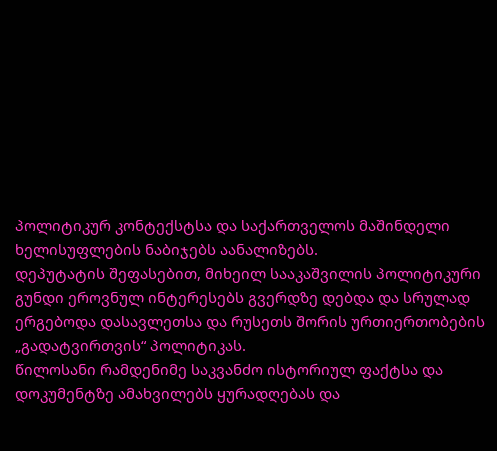პოლიტიკურ კონტექსტსა და საქართველოს მაშინდელი ხელისუფლების ნაბიჯებს აანალიზებს.
დეპუტატის შეფასებით, მიხეილ სააკაშვილის პოლიტიკური გუნდი ეროვნულ ინტერესებს გვერდზე დებდა და სრულად ერგებოდა დასავლეთსა და რუსეთს შორის ურთიერთობების „გადატვირთვის“ პოლიტიკას.
წილოსანი რამდენიმე საკვანძო ისტორიულ ფაქტსა და დოკუმენტზე ამახვილებს ყურადღებას და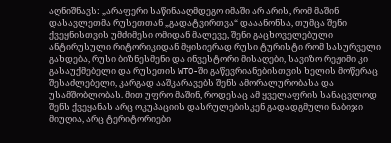აღნიშნავს: „არაფერი საწინააღმდეგო იმაში არ არის, რომ მაშინ დასავლეთმა რუსეთთან „გადატვირთვა“ დააანონსა, თუმცა შენი ქვეყნისთვის უმძიმესი ომიდან მალევე, შენი გაცხოველებული ანტირუსული რიტორიკიდან მყისიერად რუსი ტურისტი რომ სასურველი გახდება, რუსი ბიზნესმენი და ინვესტორი მისაღები, სავიზო რეჟიმი კი გასაუქმებელი და რუსეთის WTO-ში გაწევრიანებისთვის ხელის მოწერაც შესაძლებელი, კარგად ააშკარავებს შენს ამორალურობასა და უსამშობლობას. მით უფრო მაშინ, როდესაც ამ ყველაფრის სანაცვლოდ შენს ქვეყანას არც ოკუპაციის დასრულებისკენ გადადგმული ნაბიჯი მიუღია, არც ტერიტორიები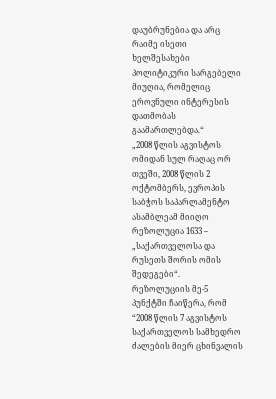დაუბრუნებია და არც რაიმე ისეთი ხელშესახები პოლიტიკური სარგებელი მიუღია, რომელიც ეროვნული ინტერესის დათმობას გაამართლებდა.“
„2008 წლის აგვისტოს ომიდან სულ რაღაც ორ თვეში, 2008 წლის 2 ოქტომბერს, ევროპის საბჭოს საპარლამენტო ასამბლეამ მიიღო რეზოლუცია 1633 – „საქართველოსა და რუსეთს შორის ომის შედეგები“.
რეზოლუციის მე-5 პუნქტში ჩაიწერა, რომ “2008 წლის 7 აგვისტოს საქართველოს სამხედრო ძალების მიერ ცხინვალის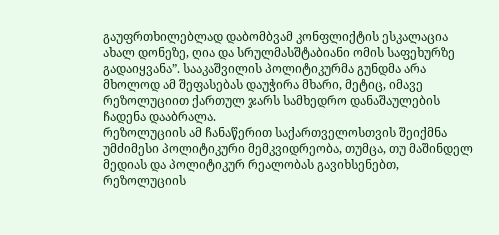გაუფრთხილებლად დაბომბვამ კონფლიქტის ესკალაცია ახალ დონეზე, ღია და სრულმასშტაბიანი ომის საფეხურზე გადაიყვანა”. სააკაშვილის პოლიტიკურმა გუნდმა არა მხოლოდ ამ შეფასებას დაუჭირა მხარი, მეტიც, იმავე რეზოლუციით ქართულ ჯარს სამხედრო დანაშაულების ჩადენა დააბრალა.
რეზოლუციის ამ ჩანაწერით საქართველოსთვის შეიქმნა უმძიმესი პოლიტიკური მემკვიდრეობა, თუმცა, თუ მაშინდელ მედიას და პოლიტიკურ რეალობას გავიხსენებთ, რეზოლუციის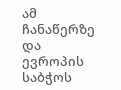ამ ჩანაწერზე და ევროპის საბჭოს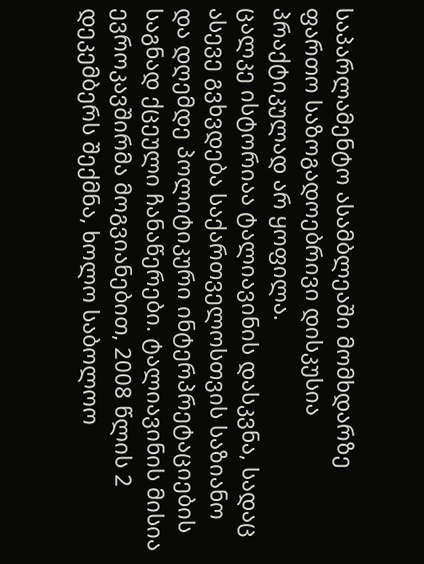საპარლამენტო ასამბლეაში მომხდარზე ფართო საზოგადოებრივი დისკუსია პრაქტიკულად არ ყოფილა.
ცალკე ისტორიაა ტალიავინის დასკვნა, სადაც ასევე გვხვდება საქართველოსთვის საზიანო და დღემდე პოლიტიკური ინტერპრეტაციების საგნად ქცეული ჩანაწერები. ტალიავინის მისია ევროკავშირმა მოგვიანებით, 2008 წლის 2 დეკემბერს შექმნა, ხოლო საბოლოო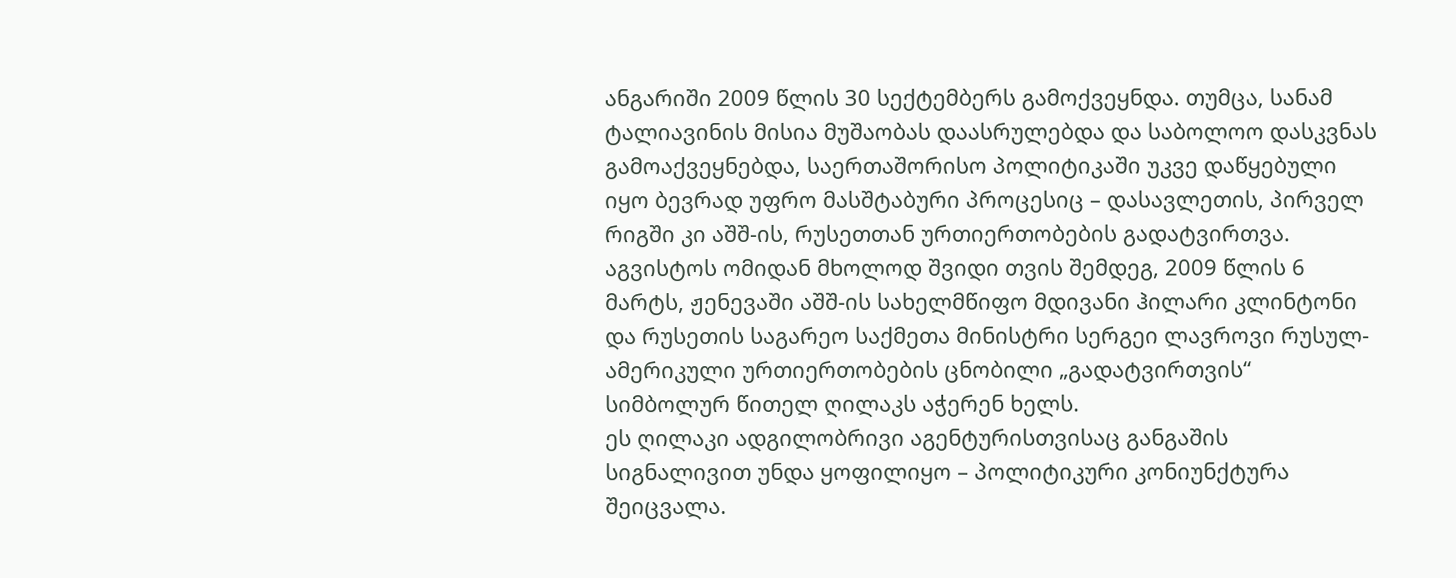ანგარიში 2009 წლის 30 სექტემბერს გამოქვეყნდა. თუმცა, სანამ ტალიავინის მისია მუშაობას დაასრულებდა და საბოლოო დასკვნას გამოაქვეყნებდა, საერთაშორისო პოლიტიკაში უკვე დაწყებული იყო ბევრად უფრო მასშტაბური პროცესიც – დასავლეთის, პირველ რიგში კი აშშ-ის, რუსეთთან ურთიერთობების გადატვირთვა.
აგვისტოს ომიდან მხოლოდ შვიდი თვის შემდეგ, 2009 წლის 6 მარტს, ჟენევაში აშშ-ის სახელმწიფო მდივანი ჰილარი კლინტონი და რუსეთის საგარეო საქმეთა მინისტრი სერგეი ლავროვი რუსულ-ამერიკული ურთიერთობების ცნობილი „გადატვირთვის“ სიმბოლურ წითელ ღილაკს აჭერენ ხელს.
ეს ღილაკი ადგილობრივი აგენტურისთვისაც განგაშის სიგნალივით უნდა ყოფილიყო – პოლიტიკური კონიუნქტურა შეიცვალა.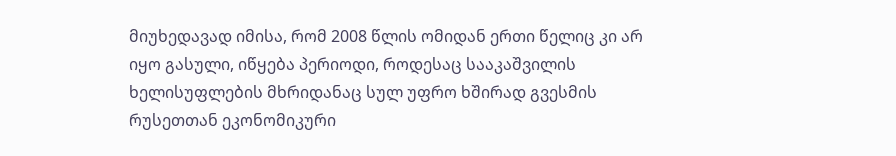მიუხედავად იმისა, რომ 2008 წლის ომიდან ერთი წელიც კი არ იყო გასული, იწყება პერიოდი, როდესაც სააკაშვილის ხელისუფლების მხრიდანაც სულ უფრო ხშირად გვესმის რუსეთთან ეკონომიკური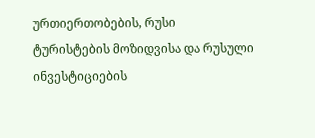ურთიერთობების, რუსი ტურისტების მოზიდვისა და რუსული ინვესტიციების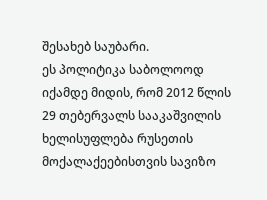შესახებ საუბარი.
ეს პოლიტიკა საბოლოოდ იქამდე მიდის, რომ 2012 წლის 29 თებერვალს სააკაშვილის ხელისუფლება რუსეთის მოქალაქეებისთვის სავიზო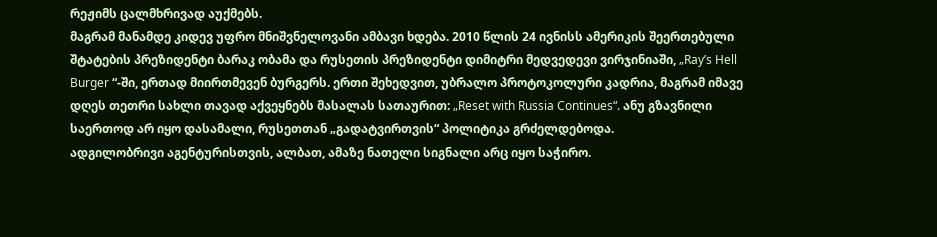რეჟიმს ცალმხრივად აუქმებს.
მაგრამ მანამდე კიდევ უფრო მნიშვნელოვანი ამბავი ხდება. 2010 წლის 24 ივნისს ამერიკის შეერთებული შტატების პრეზიდენტი ბარაკ ობამა და რუსეთის პრეზიდენტი დიმიტრი მედვედევი ვირჯინიაში, „Ray’s Hell Burger “-ში, ერთად მიირთმევენ ბურგერს. ერთი შეხედვით, უბრალო პროტოკოლური კადრია, მაგრამ იმავე დღეს თეთრი სახლი თავად აქვეყნებს მასალას სათაურით: „Reset with Russia Continues“. ანუ გზავნილი საერთოდ არ იყო დასამალი, რუსეთთან „გადატვირთვის“ პოლიტიკა გრძელდებოდა.
ადგილობრივი აგენტურისთვის, ალბათ, ამაზე ნათელი სიგნალი არც იყო საჭირო.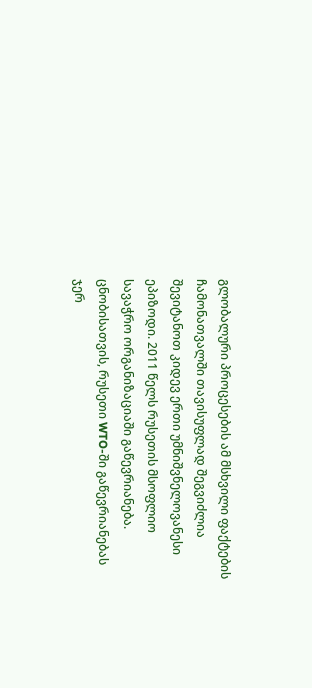გლობალური პროცესების ამ მსხვილი ფაქტების ჩამონათვალში თავისუფლად შეგვიძლია შევიტანოთ კიდევ ერთი უმნიშვნელოვანესი ეპიზოდი. 2011 წელს რუსეთის მსოფლიო სავაჭრო ორგანიზაციაში გაწევრიანება.
ცნობისათვის, რუსეთი WTO-ში გაწევრიანებას ჯერ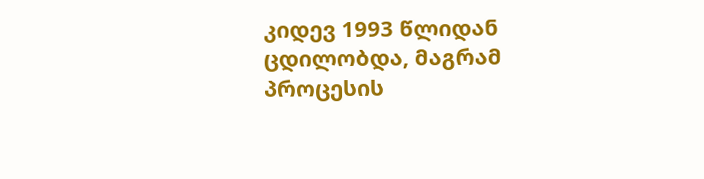კიდევ 1993 წლიდან ცდილობდა, მაგრამ პროცესის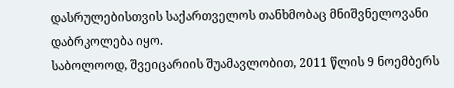დასრულებისთვის საქართველოს თანხმობაც მნიშვნელოვანი დაბრკოლება იყო.
საბოლოოდ, შვეიცარიის შუამავლობით, 2011 წლის 9 ნოემბერს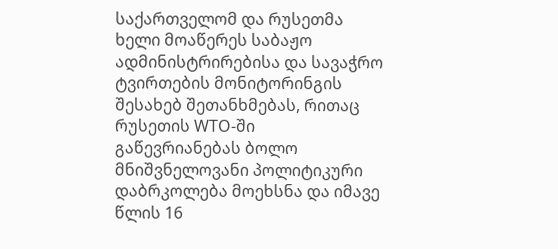საქართველომ და რუსეთმა ხელი მოაწერეს საბაჟო ადმინისტრირებისა და სავაჭრო ტვირთების მონიტორინგის შესახებ შეთანხმებას, რითაც რუსეთის WTO-ში გაწევრიანებას ბოლო მნიშვნელოვანი პოლიტიკური დაბრკოლება მოეხსნა და იმავე წლის 16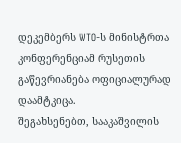დეკემბერს WTO-ს მინისტრთა კონფერენციამ რუსეთის გაწევრიანება ოფიციალურად დაამტკიცა.
შეგახსენებთ, სააკაშვილის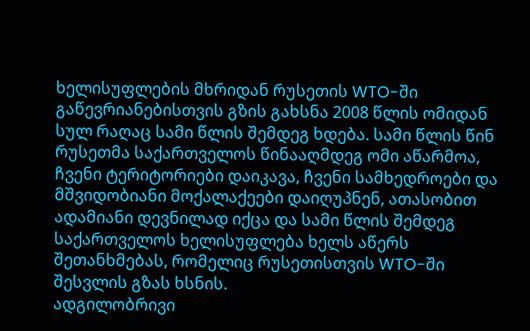ხელისუფლების მხრიდან რუსეთის WTO-ში გაწევრიანებისთვის გზის გახსნა 2008 წლის ომიდან სულ რაღაც სამი წლის შემდეგ ხდება. სამი წლის წინ რუსეთმა საქართველოს წინააღმდეგ ომი აწარმოა, ჩვენი ტერიტორიები დაიკავა, ჩვენი სამხედროები და მშვიდობიანი მოქალაქეები დაიღუპნენ, ათასობით ადამიანი დევნილად იქცა და სამი წლის შემდეგ საქართველოს ხელისუფლება ხელს აწერს შეთანხმებას, რომელიც რუსეთისთვის WTO-ში შესვლის გზას ხსნის.
ადგილობრივი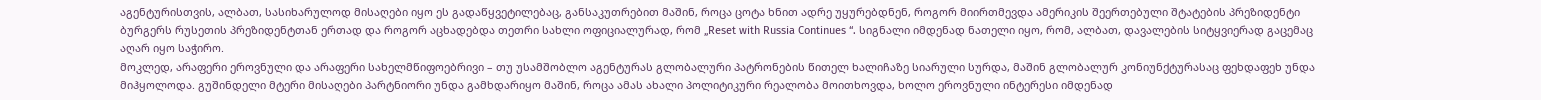აგენტურისთვის, ალბათ, სასიხარულოდ მისაღები იყო ეს გადაწყვეტილებაც, განსაკუთრებით მაშინ, როცა ცოტა ხნით ადრე უყურებდნენ, როგორ მიირთმევდა ამერიკის შეერთებული შტატების პრეზიდენტი ბურგერს რუსეთის პრეზიდენტთან ერთად და როგორ აცხადებდა თეთრი სახლი ოფიციალურად, რომ „Reset with Russia Continues “. სიგნალი იმდენად ნათელი იყო, რომ, ალბათ, დავალების სიტყვიერად გაცემაც აღარ იყო საჭირო.
მოკლედ, არაფერი ეროვნული და არაფერი სახელმწიფოებრივი – თუ უსამშობლო აგენტურას გლობალური პატრონების წითელ ხალიჩაზე სიარული სურდა, მაშინ გლობალურ კონიუნქტურასაც ფეხდაფეხ უნდა მიჰყოლოდა. გუშინდელი მტერი მისაღები პარტნიორი უნდა გამხდარიყო მაშინ, როცა ამას ახალი პოლიტიკური რეალობა მოითხოვდა, ხოლო ეროვნული ინტერესი იმდენად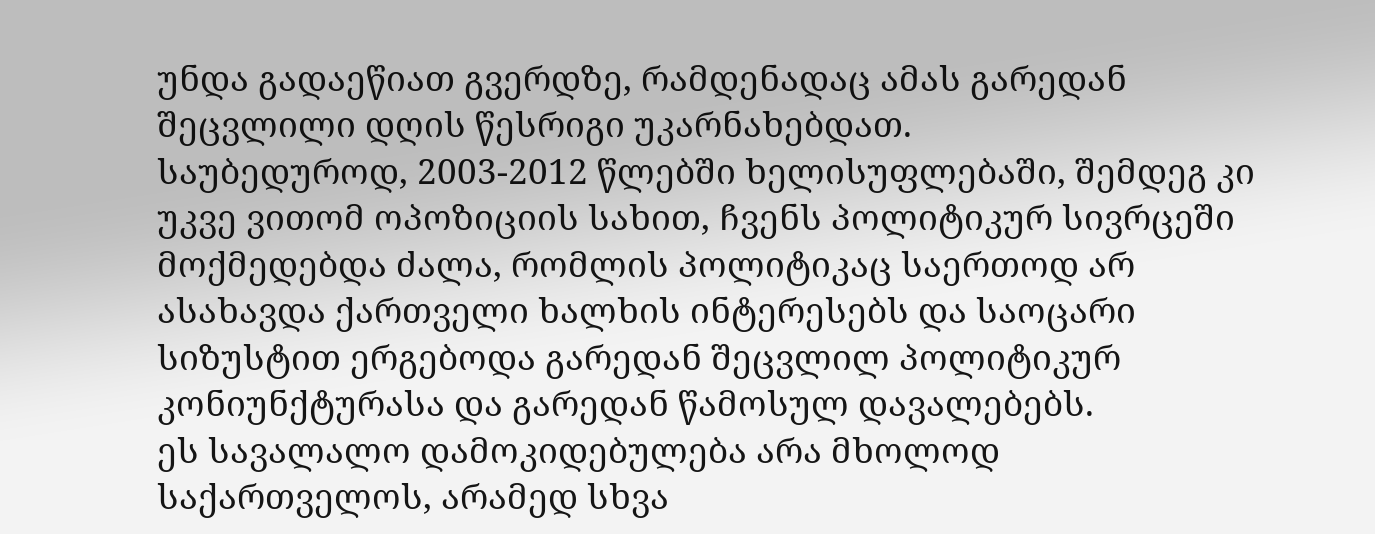უნდა გადაეწიათ გვერდზე, რამდენადაც ამას გარედან შეცვლილი დღის წესრიგი უკარნახებდათ.
საუბედუროდ, 2003-2012 წლებში ხელისუფლებაში, შემდეგ კი უკვე ვითომ ოპოზიციის სახით, ჩვენს პოლიტიკურ სივრცეში მოქმედებდა ძალა, რომლის პოლიტიკაც საერთოდ არ ასახავდა ქართველი ხალხის ინტერესებს და საოცარი სიზუსტით ერგებოდა გარედან შეცვლილ პოლიტიკურ კონიუნქტურასა და გარედან წამოსულ დავალებებს.
ეს სავალალო დამოკიდებულება არა მხოლოდ საქართველოს, არამედ სხვა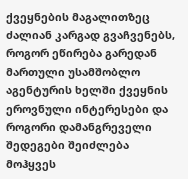ქვეყნების მაგალითზეც ძალიან კარგად გვაჩვენებს, როგორ ეწირება გარედან მართული უსამშობლო აგენტურის ხელში ქვეყნის ეროვნული ინტერესები და როგორი დამანგრეველი შედეგები შეიძლება მოჰყვეს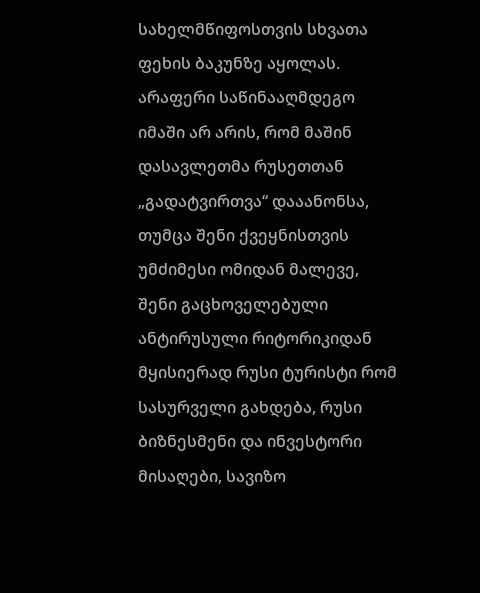სახელმწიფოსთვის სხვათა ფეხის ბაკუნზე აყოლას.
არაფერი საწინააღმდეგო იმაში არ არის, რომ მაშინ დასავლეთმა რუსეთთან „გადატვირთვა“ დააანონსა, თუმცა შენი ქვეყნისთვის უმძიმესი ომიდან მალევე, შენი გაცხოველებული ანტირუსული რიტორიკიდან მყისიერად რუსი ტურისტი რომ სასურველი გახდება, რუსი ბიზნესმენი და ინვესტორი მისაღები, სავიზო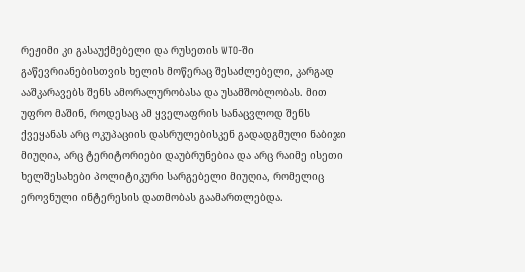რეჟიმი კი გასაუქმებელი და რუსეთის WTO-ში გაწევრიანებისთვის ხელის მოწერაც შესაძლებელი, კარგად ააშკარავებს შენს ამორალურობასა და უსამშობლობას. მით უფრო მაშინ, როდესაც ამ ყველაფრის სანაცვლოდ შენს ქვეყანას არც ოკუპაციის დასრულებისკენ გადადგმული ნაბიჯი მიუღია, არც ტერიტორიები დაუბრუნებია და არც რაიმე ისეთი ხელშესახები პოლიტიკური სარგებელი მიუღია, რომელიც ეროვნული ინტერესის დათმობას გაამართლებდა.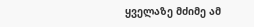ყველაზე მძიმე ამ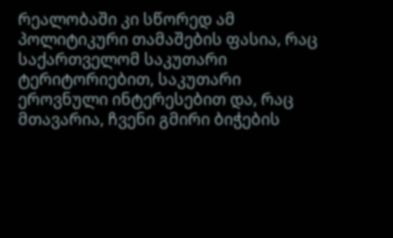რეალობაში კი სწორედ ამ პოლიტიკური თამაშების ფასია, რაც საქართველომ საკუთარი ტერიტორიებით, საკუთარი ეროვნული ინტერესებით და, რაც მთავარია, ჩვენი გმირი ბიჭების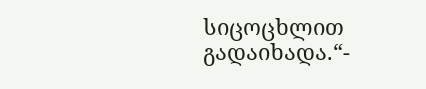სიცოცხლით გადაიხადა.“-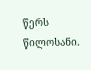წერს წილოსანი.